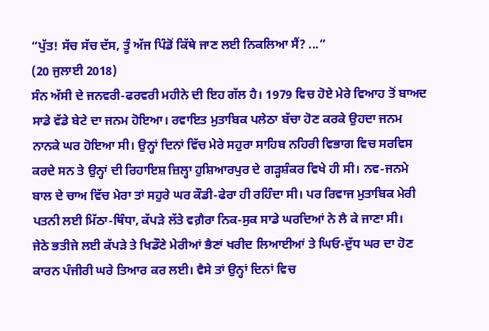“ਪੁੱਤ! ਸੱਚ ਸੱਚ ਦੱਸ, ਤੂੰ ਅੱਜ ਪਿੰਡੋਂ ਕਿੱਥੇ ਜਾਣ ਲਈ ਨਿਕਲਿਆ ਸੈਂ? ...”
(20 ਜੁਲਾਈ 2018)
ਸੰਨ ਅੱਸੀ ਦੇ ਜਨਵਰੀ-ਫਰਵਰੀ ਮਹੀਨੇ ਦੀ ਇਹ ਗੱਲ ਹੈ। 1979 ਵਿਚ ਹੋਏ ਮੇਰੇ ਵਿਆਹ ਤੋਂ ਬਾਅਦ ਸਾਡੇ ਵੱਡੇ ਬੇਟੇ ਦਾ ਜਨਮ ਹੋਇਆ। ਰਵਾਇਤ ਮੁਤਾਬਿਕ ਪਲੇਠਾ ਬੱਚਾ ਹੋਣ ਕਰਕੇ ਉਹਦਾ ਜਨਮ ਨਾਨਕੇ ਘਰ ਹੋਇਆ ਸੀ। ਉਨ੍ਹਾਂ ਦਿਨਾਂ ਵਿੱਚ ਮੇਰੇ ਸਹੁਰਾ ਸਾਹਿਬ ਨਹਿਰੀ ਵਿਭਾਗ ਵਿਚ ਸਰਵਿਸ ਕਰਦੇ ਸਨ ਤੇ ਉਨ੍ਹਾਂ ਦੀ ਰਿਹਾਇਸ਼ ਜ਼ਿਲ੍ਹਾ ਹੁਸ਼ਿਆਰਪੁਰ ਦੇ ਗੜ੍ਹਸ਼ੰਕਰ ਵਿਖੇ ਹੀ ਸੀ। ਨਵ-ਜਨਮੇ ਬਾਲ ਦੇ ਚਾਅ ਵਿੱਚ ਮੇਰਾ ਤਾਂ ਸਹੁਰੇ ਘਰ ਕੌਡੀ-ਫੇਰਾ ਹੀ ਰਹਿੰਦਾ ਸੀ। ਪਰ ਰਿਵਾਜ ਮੁਤਾਬਿਕ ਮੇਰੀ ਪਤਨੀ ਲਈ ਮਿੱਠਾ-ਥਿੰਧਾ, ਕੱਪੜੇ ਲੱਤੇ ਵਗ਼ੈਰਾ ਨਿਕ-ਸੁਕ ਸਾਡੇ ਘਰਦਿਆਂ ਨੇ ਲੈ ਕੇ ਜਾਣਾ ਸੀ।
ਜੇਠੇ ਭਤੀਜੇ ਲਈ ਕੱਪੜੇ ਤੇ ਖਿਡੌਣੇ ਮੇਰੀਆਂ ਭੈਣਾਂ ਖਰੀਦ ਲਿਆਈਆਂ ਤੇ ਘਿਓ-ਦੁੱਧ ਘਰ ਦਾ ਹੋਣ ਕਾਰਨ ਪੰਜੀਰੀ ਘਰੇ ਤਿਆਰ ਕਰ ਲਈ। ਵੈਸੇ ਤਾਂ ਉਨ੍ਹਾਂ ਦਿਨਾਂ ਵਿਚ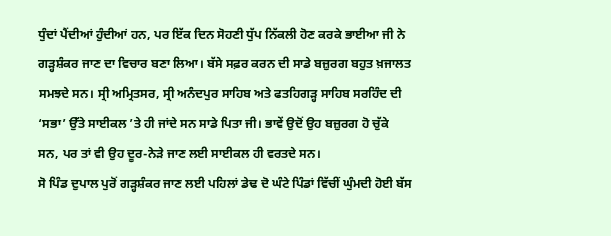ਧੁੰਦਾਂ ਪੈਂਦੀਆਂ ਹੁੰਦੀਆਂ ਹਨ, ਪਰ ਇੱਕ ਦਿਨ ਸੋਹਣੀ ਧੁੱਪ ਨਿੱਕਲੀ ਹੋਣ ਕਰਕੇ ਭਾਈਆ ਜੀ ਨੇ ਗੜ੍ਹਸ਼ੰਕਰ ਜਾਣ ਦਾ ਵਿਚਾਰ ਬਣਾ ਲਿਆ। ਬੱਸੇ ਸਫ਼ਰ ਕਰਨ ਦੀ ਸਾਡੇ ਬਜ਼ੁਰਗ ਬਹੁਤ ਖ਼ਜਾਲਤ ਸਮਝਦੇ ਸਨ। ਸ੍ਰੀ ਅਮ੍ਰਿਤਸਰ, ਸ੍ਰੀ ਅਨੰਦਪੁਰ ਸਾਹਿਬ ਅਤੇ ਫਤਹਿਗੜ੍ਹ ਸਾਹਿਬ ਸਰਹਿੰਦ ਦੀ ‘ਸਭਾ’ ਉੱਤੇ ਸਾਈਕਲ ’ਤੇ ਹੀ ਜਾਂਦੇ ਸਨ ਸਾਡੇ ਪਿਤਾ ਜੀ। ਭਾਵੇਂ ਉਦੋਂ ਉਹ ਬਜ਼ੁਰਗ ਹੋ ਚੁੱਕੇ ਸਨ, ਪਰ ਤਾਂ ਵੀ ਉਹ ਦੂਰ-ਨੇੜੇ ਜਾਣ ਲਈ ਸਾਈਕਲ ਹੀ ਵਰਤਦੇ ਸਨ।
ਸੋ ਪਿੰਡ ਦੁਪਾਲ ਪੁਰੋਂ ਗੜ੍ਹਸ਼ੰਕਰ ਜਾਣ ਲਈ ਪਹਿਲਾਂ ਡੇਢ ਦੋ ਘੰਟੇ ਪਿੰਡਾਂ ਵਿੱਚੀਂ ਘੁੰਮਦੀ ਹੋਈ ਬੱਸ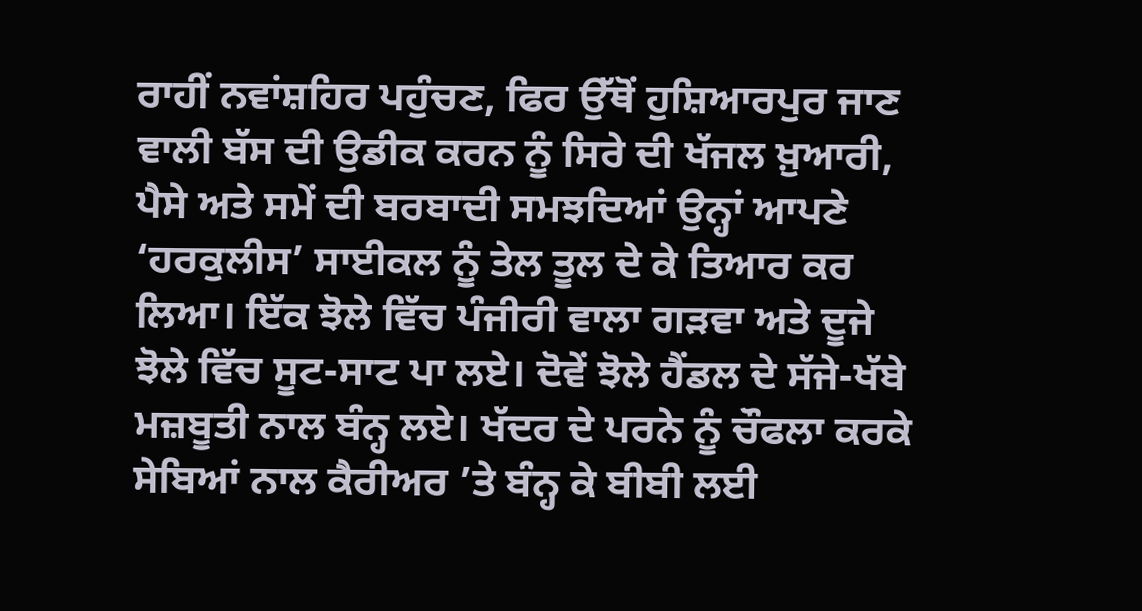ਰਾਹੀਂ ਨਵਾਂਸ਼ਹਿਰ ਪਹੁੰਚਣ, ਫਿਰ ਉੱਥੋਂ ਹੁਸ਼ਿਆਰਪੁਰ ਜਾਣ ਵਾਲੀ ਬੱਸ ਦੀ ਉਡੀਕ ਕਰਨ ਨੂੰ ਸਿਰੇ ਦੀ ਖੱਜਲ ਖ਼ੁਆਰੀ, ਪੈਸੇ ਅਤੇ ਸਮੇਂ ਦੀ ਬਰਬਾਦੀ ਸਮਝਦਿਆਂ ਉਨ੍ਹਾਂ ਆਪਣੇ ‘ਹਰਕੁਲੀਸ’ ਸਾਈਕਲ ਨੂੰ ਤੇਲ ਤੂਲ ਦੇ ਕੇ ਤਿਆਰ ਕਰ ਲਿਆ। ਇੱਕ ਝੋਲੇ ਵਿੱਚ ਪੰਜੀਰੀ ਵਾਲਾ ਗੜਵਾ ਅਤੇ ਦੂਜੇ ਝੋਲੇ ਵਿੱਚ ਸੂਟ-ਸਾਟ ਪਾ ਲਏ। ਦੋਵੇਂ ਝੋਲੇ ਹੈਂਡਲ ਦੇ ਸੱਜੇ-ਖੱਬੇ ਮਜ਼ਬੂਤੀ ਨਾਲ ਬੰਨ੍ਹ ਲਏ। ਖੱਦਰ ਦੇ ਪਰਨੇ ਨੂੰ ਚੌਫਲਾ ਕਰਕੇ ਸੇਬਿਆਂ ਨਾਲ ਕੈਰੀਅਰ ’ਤੇ ਬੰਨ੍ਹ ਕੇ ਬੀਬੀ ਲਈ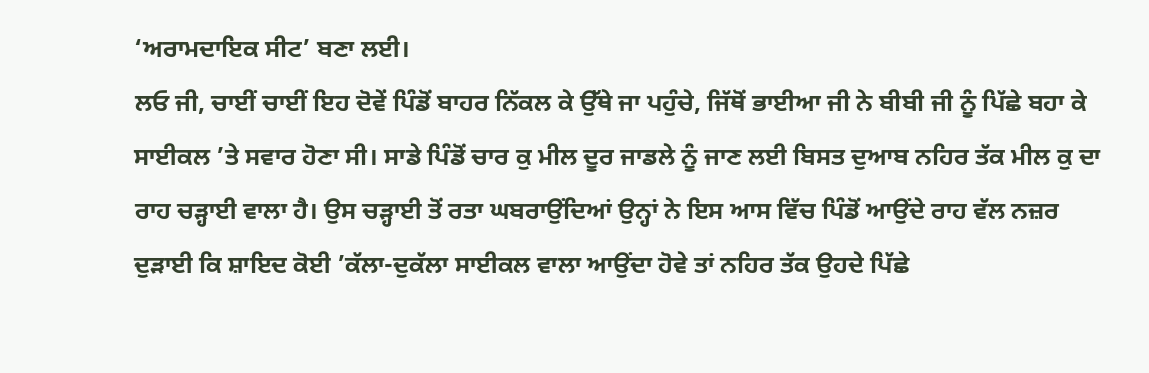‘ਅਰਾਮਦਾਇਕ ਸੀਟ’ ਬਣਾ ਲਈ।
ਲਓ ਜੀ, ਚਾਈਂ ਚਾਈਂ ਇਹ ਦੋਵੇਂ ਪਿੰਡੋਂ ਬਾਹਰ ਨਿੱਕਲ ਕੇ ਉੱਥੇ ਜਾ ਪਹੁੰਚੇ, ਜਿੱਥੋਂ ਭਾਈਆ ਜੀ ਨੇ ਬੀਬੀ ਜੀ ਨੂੰ ਪਿੱਛੇ ਬਹਾ ਕੇ ਸਾਈਕਲ ’ਤੇ ਸਵਾਰ ਹੋਣਾ ਸੀ। ਸਾਡੇ ਪਿੰਡੋਂ ਚਾਰ ਕੁ ਮੀਲ ਦੂਰ ਜਾਡਲੇ ਨੂੰ ਜਾਣ ਲਈ ਬਿਸਤ ਦੁਆਬ ਨਹਿਰ ਤੱਕ ਮੀਲ ਕੁ ਦਾ ਰਾਹ ਚੜ੍ਹਾਈ ਵਾਲਾ ਹੈ। ਉਸ ਚੜ੍ਹਾਈ ਤੋਂ ਰਤਾ ਘਬਰਾਉਂਦਿਆਂ ਉਨ੍ਹਾਂ ਨੇ ਇਸ ਆਸ ਵਿੱਚ ਪਿੰਡੋਂ ਆਉਂਦੇ ਰਾਹ ਵੱਲ ਨਜ਼ਰ ਦੁੜਾਈ ਕਿ ਸ਼ਾਇਦ ਕੋਈ ’ਕੱਲਾ-ਦੁਕੱਲਾ ਸਾਈਕਲ ਵਾਲਾ ਆਉਂਦਾ ਹੋਵੇ ਤਾਂ ਨਹਿਰ ਤੱਕ ਉਹਦੇ ਪਿੱਛੇ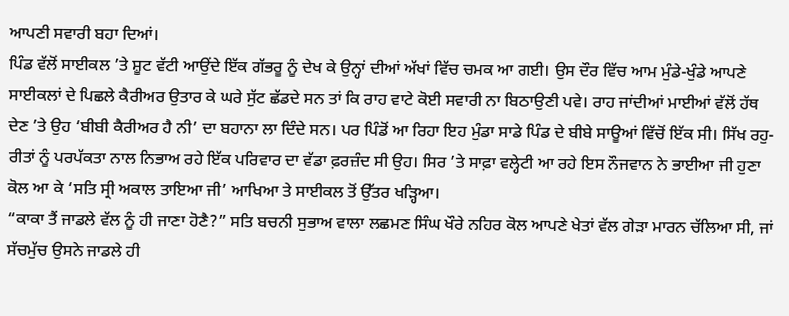ਆਪਣੀ ਸਵਾਰੀ ਬਹਾ ਦਿਆਂ।
ਪਿੰਡ ਵੱਲੋਂ ਸਾਈਕਲ ’ਤੇ ਸ਼ੂਟ ਵੱਟੀ ਆਉਂਦੇ ਇੱਕ ਗੱਭਰੂ ਨੂੰ ਦੇਖ ਕੇ ਉਨ੍ਹਾਂ ਦੀਆਂ ਅੱਖਾਂ ਵਿੱਚ ਚਮਕ ਆ ਗਈ। ਉਸ ਦੌਰ ਵਿੱਚ ਆਮ ਮੁੰਡੇ-ਖੁੰਡੇ ਆਪਣੇ ਸਾਈਕਲਾਂ ਦੇ ਪਿਛਲੇ ਕੈਰੀਅਰ ਉਤਾਰ ਕੇ ਘਰੇ ਸੁੱਟ ਛੱਡਦੇ ਸਨ ਤਾਂ ਕਿ ਰਾਹ ਵਾਟੇ ਕੋਈ ਸਵਾਰੀ ਨਾ ਬਿਠਾਉਣੀ ਪਵੇ। ਰਾਹ ਜਾਂਦੀਆਂ ਮਾਈਆਂ ਵੱਲੋਂ ਹੱਥ ਦੇਣ ’ਤੇ ਉਹ ‘ਬੀਬੀ ਕੈਰੀਅਰ ਹੈ ਨੀ’ ਦਾ ਬਹਾਨਾ ਲਾ ਦਿੰਦੇ ਸਨ। ਪਰ ਪਿੰਡੋਂ ਆ ਰਿਹਾ ਇਹ ਮੁੰਡਾ ਸਾਡੇ ਪਿੰਡ ਦੇ ਬੀਬੇ ਸਾਊਆਂ ਵਿੱਚੋਂ ਇੱਕ ਸੀ। ਸਿੱਖ ਰਹੁ-ਰੀਤਾਂ ਨੂੰ ਪਰਪੱਕਤਾ ਨਾਲ ਨਿਭਾਅ ਰਹੇ ਇੱਕ ਪਰਿਵਾਰ ਦਾ ਵੱਡਾ ਫ਼ਰਜ਼ੰਦ ਸੀ ਉਹ। ਸਿਰ ’ਤੇ ਸਾਫ਼ਾ ਵਲ੍ਹੇਟੀ ਆ ਰਹੇ ਇਸ ਨੌਜਵਾਨ ਨੇ ਭਾਈਆ ਜੀ ਹੁਣਾ ਕੋਲ ਆ ਕੇ ‘ਸਤਿ ਸ੍ਰੀ ਅਕਾਲ ਤਾਇਆ ਜੀ’ ਆਖਿਆ ਤੇ ਸਾਈਕਲ ਤੋਂ ਉੱਤਰ ਖੜ੍ਹਿਆ।
“ਕਾਕਾ ਤੈਂ ਜਾਡਲੇ ਵੱਲ ਨੂੰ ਹੀ ਜਾਣਾ ਹੋਣੈ?” ਸਤਿ ਬਚਨੀ ਸੁਭਾਅ ਵਾਲਾ ਲਛਮਣ ਸਿੰਘ ਖੌਰੇ ਨਹਿਰ ਕੋਲ ਆਪਣੇ ਖੇਤਾਂ ਵੱਲ ਗੇੜਾ ਮਾਰਨ ਚੱਲਿਆ ਸੀ, ਜਾਂ ਸੱਚਮੁੱਚ ਉਸਨੇ ਜਾਡਲੇ ਹੀ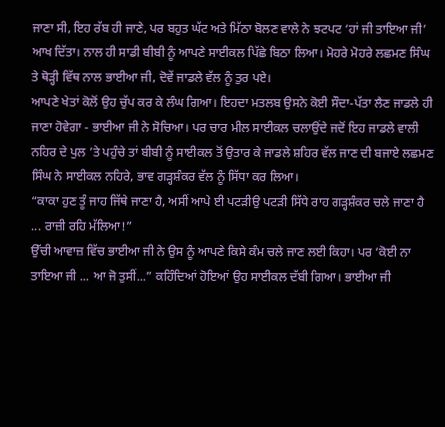ਜਾਣਾ ਸੀ, ਇਹ ਰੱਬ ਹੀ ਜਾਣੇ, ਪਰ ਬਹੁਤ ਘੱਟ ਅਤੇ ਮਿੱਠਾ ਬੋਲਣ ਵਾਲੇ ਨੇ ਝਟਪਟ ‘ਹਾਂ ਜੀ ਤਾਇਆ ਜੀ’ ਆਖ ਦਿੱਤਾ। ਨਾਲ ਹੀ ਸਾਡੀ ਬੀਬੀ ਨੂੰ ਆਪਣੇ ਸਾਈਕਲ ਪਿੱਛੇ ਬਿਠਾ ਲਿਆ। ਮੋਹਰੇ ਮੋਹਰੇ ਲਛਮਣ ਸਿੰਘ ਤੇ ਥੋੜ੍ਹੀ ਵਿੱਥ ਨਾਲ ਭਾਈਆ ਜੀ, ਦੋਵੇਂ ਜਾਡਲੇ ਵੱਲ ਨੂੰ ਤੁਰ ਪਏ।
ਆਪਣੇ ਖੇਤਾਂ ਕੋਲੋਂ ਉਹ ਚੁੱਪ ਕਰ ਕੇ ਲੰਘ ਗਿਆ। ਇਹਦਾ ਮਤਲਬ ਉਸਨੇ ਕੋਈ ਸੌਦਾ-ਪੱਤਾ ਲੈਣ ਜਾਡਲੇ ਹੀ ਜਾਣਾ ਹੋਵੇਗਾ - ਭਾਈਆ ਜੀ ਨੇ ਸੋਚਿਆ। ਪਰ ਚਾਰ ਮੀਲ ਸਾਈਕਲ ਚਲਾਉਂਦੇ ਜਦੋਂ ਇਹ ਜਾਡਲੇ ਵਾਲੀ ਨਹਿਰ ਦੇ ਪੁਲ ’ਤੇ ਪਹੁੰਚੇ ਤਾਂ ਬੀਬੀ ਨੂੰ ਸਾਈਕਲ ਤੋਂ ਉਤਾਰ ਕੇ ਜਾਡਲੇ ਸ਼ਹਿਰ ਵੱਲ ਜਾਣ ਦੀ ਬਜਾਏ ਲਛਮਣ ਸਿੰਘ ਨੇ ਸਾਈਕਲ ਨਹਿਰੇ, ਭਾਵ ਗੜ੍ਹਸ਼ੰਕਰ ਵੱਲ ਨੂੰ ਸਿੱਧਾ ਕਰ ਲਿਆ।
“ਕਾਕਾ ਹੁਣ ਤੂੰ ਜਾਹ ਜਿੱਥੇ ਜਾਣਾ ਹੈ, ਅਸੀਂ ਆਪੇ ਈ ਪਟੜੀਉ ਪਟੜੀ ਸਿੱਧੇ ਰਾਹ ਗੜ੍ਹਸ਼ੰਕਰ ਚਲੇ ਜਾਣਾ ਹੈ ... ਰਾਜ਼ੀ ਰਹਿ ਮੱਲਿਆ!”
ਉੱਚੀ ਆਵਾਜ਼ ਵਿੱਚ ਭਾਈਆ ਜੀ ਨੇ ਉਸ ਨੂੰ ਆਪਣੇ ਕਿਸੇ ਕੰਮ ਚਲੇ ਜਾਣ ਲਈ ਕਿਹਾ। ਪਰ ‘ਕੋਈ ਨਾ ਤਾਇਆ ਜੀ ... ਆ ਜੋ ਤੁਸੀਂ...” ਕਹਿੰਦਿਆਂ ਹੋਇਆਂ ਉਹ ਸਾਈਕਲ ਦੱਬੀ ਗਿਆ। ਭਾਈਆ ਜੀ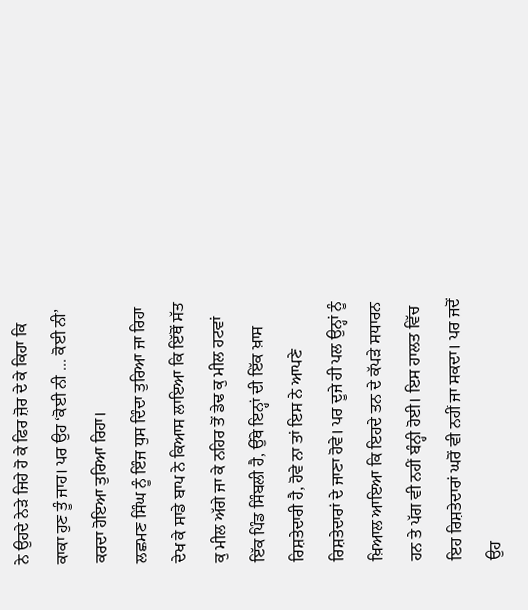ਨੇ ਉਹਦੇ ਨੇੜੇ ਜਿਹੇ ਹੋ ਕੇ ਫਿਰ ਜ਼ੋਰ ਦੇ ਕੇ ਕਿਹਾ ਕਿ ਕਾਕਾ ਹੁਣ ਤੂੰ ਜਾਹ। ਪਰ ਉਹ ‘ਕੋਈ ਨੀ ... ਕੋਈ ਨੀ’ ਕਰਦਾ ਹੋਇਆ ਤੁਰਿਆ ਰਿਹਾ।
ਲਛਮਣ ਸਿੰਘ ਨੂੰ ਇੰਜ ਧੁਸ ਦਿੰਦਾ ਤੁਰਿਆ ਜਾ ਰਿਹਾ ਦੇਖ ਕੇ ਸਾਡੇ ਬਾਪ ਨੇ ਕਿਆਸ ਲਾਇਆ ਕਿ ਇੱਥੋਂ ਸੱਤ ਕੁ ਮੀਲ ਅੱਗੇ ਜਾ ਕੇ ਨਹਿਰ ਤੋਂ ਡੇਢ ਕੁ ਮੀਲ ਹਟਵਾਂ ਇੱਕ ਪਿੰਡ ਸਿੰਬਲੀ ਹੈ, ਉੱਥੇ ਇਨ੍ਹਾਂ ਦੀ ਇੱਕ ਖ਼ਾਸ ਰਿਸ਼ਤੇਦਾਰੀ ਹੈ, ਹੋਵੇ ਨਾ ਤਾਂ ਇਸ ਨੇ ਆਪਣੇ ਰਿਸ਼ਤੇਦਾਰਾਂ ਦੇ ਜਾਣਾ ਹੋਵੇ। ਪਰ ਦੂਜੇ ਹੀ ਪਲ ਉਨ੍ਹਾਂ ਨੂੰ ਖ਼ਿਆਲ ਆਇਆ ਕਿ ਇਹਦੇ ਤਨ ਦੇ ਕੱਪੜੇ ਸਧਾਰਨ ਹਨ ਤੇ ਪੱਗ ਵੀ ਨਹੀਂ ਬੰਨ੍ਹੀ ਹੋਈ। ਇਸ ਹਾਲਤ ਵਿੱਚ ਇਹ ਰਿਸ਼ਤੇਦਾਰਾਂ ਘਰੋਂ ਵੀ ਨਹੀਂ ਜਾ ਸਕਦਾ। ਪਰ ਜਦੋਂ ਉਹ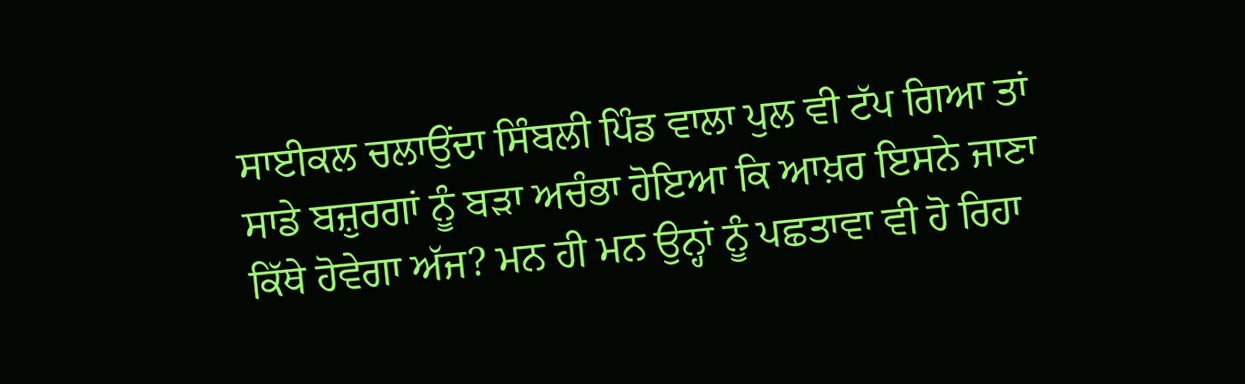ਸਾਈਕਲ ਚਲਾਉਂਦਾ ਸਿੰਬਲੀ ਪਿੰਡ ਵਾਲਾ ਪੁਲ ਵੀ ਟੱਪ ਗਿਆ ਤਾਂ ਸਾਡੇ ਬਜ਼ੁਰਗਾਂ ਨੂੰ ਬੜਾ ਅਚੰਭਾ ਹੋਇਆ ਕਿ ਆਖ਼ਰ ਇਸਨੇ ਜਾਣਾ ਕਿੱਥੇ ਹੋਵੇਗਾ ਅੱਜ? ਮਨ ਹੀ ਮਨ ਉਨ੍ਹਾਂ ਨੂੰ ਪਛਤਾਵਾ ਵੀ ਹੋ ਰਿਹਾ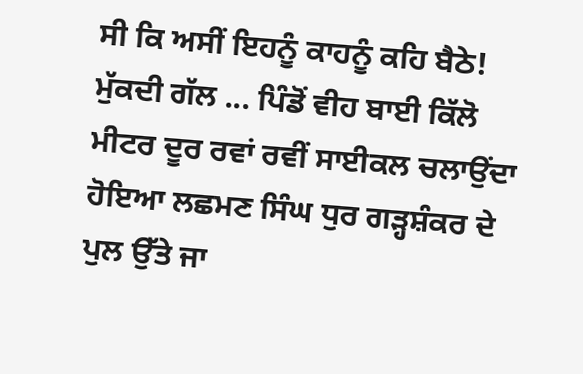ਸੀ ਕਿ ਅਸੀਂ ਇਹਨੂੰ ਕਾਹਨੂੰ ਕਹਿ ਬੈਠੇ! ਮੁੱਕਦੀ ਗੱਲ ... ਪਿੰਡੋਂ ਵੀਹ ਬਾਈ ਕਿੱਲੋ ਮੀਟਰ ਦੂਰ ਰਵਾਂ ਰਵੀਂ ਸਾਈਕਲ ਚਲਾਉਂਦਾ ਹੋਇਆ ਲਛਮਣ ਸਿੰਘ ਧੁਰ ਗੜ੍ਹਸ਼ੰਕਰ ਦੇ ਪੁਲ ਉੱਤੇ ਜਾ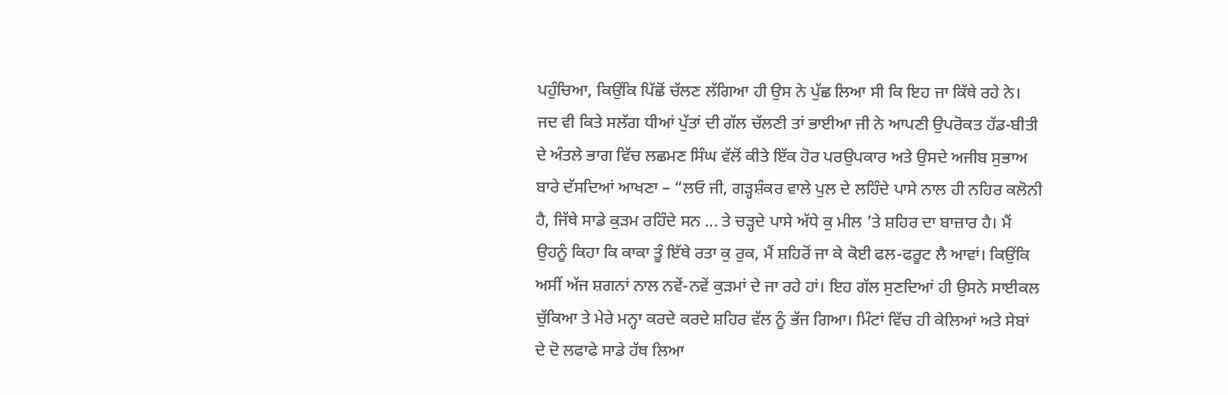ਪਹੁੰਚਿਆ, ਕਿਉਂਕਿ ਪਿੱਛੋਂ ਚੱਲਣ ਲੱਗਿਆ ਹੀ ਉਸ ਨੇ ਪੁੱਛ ਲਿਆ ਸੀ ਕਿ ਇਹ ਜਾ ਕਿੱਥੇ ਰਹੇ ਨੇ।
ਜਦ ਵੀ ਕਿਤੇ ਸਲੱਗ ਧੀਆਂ ਪੁੱਤਾਂ ਦੀ ਗੱਲ ਚੱਲਣੀ ਤਾਂ ਭਾਈਆ ਜੀ ਨੇ ਆਪਣੀ ਉਪਰੋਕਤ ਹੱਡ-ਬੀਤੀ ਦੇ ਅੰਤਲੇ ਭਾਗ ਵਿੱਚ ਲਛਮਣ ਸਿੰਘ ਵੱਲੋਂ ਕੀਤੇ ਇੱਕ ਹੋਰ ਪਰਉਪਕਾਰ ਅਤੇ ਉਸਦੇ ਅਜੀਬ ਸੁਭਾਅ ਬਾਰੇ ਦੱਸਦਿਆਂ ਆਖਣਾ – “ਲਓ ਜੀ, ਗੜ੍ਹਸ਼ੰਕਰ ਵਾਲੇ ਪੁਲ ਦੇ ਲਹਿੰਦੇ ਪਾਸੇ ਨਾਲ ਹੀ ਨਹਿਰ ਕਲੋਨੀ ਹੈ, ਜਿੱਥੇ ਸਾਡੇ ਕੁੜਮ ਰਹਿੰਦੇ ਸਨ ... ਤੇ ਚੜ੍ਹਦੇ ਪਾਸੇ ਅੱਧੇ ਕੁ ਮੀਲ ’ਤੇ ਸ਼ਹਿਰ ਦਾ ਬਾਜ਼ਾਰ ਹੈ। ਮੈਂ ਉਹਨੂੰ ਕਿਹਾ ਕਿ ਕਾਕਾ ਤੂੰ ਇੱਥੇ ਰਤਾ ਕੁ ਰੁਕ, ਮੈਂ ਸ਼ਹਿਰੋਂ ਜਾ ਕੇ ਕੋਈ ਫਲ-ਫਰੂਟ ਲੈ ਆਵਾਂ। ਕਿਉਂਕਿ ਅਸੀਂ ਅੱਜ ਸ਼ਗਨਾਂ ਨਾਲ ਨਵੇਂ-ਨਵੇਂ ਕੁੜਮਾਂ ਦੇ ਜਾ ਰਹੇ ਹਾਂ। ਇਹ ਗੱਲ ਸੁਣਦਿਆਂ ਹੀ ਉਸਨੇ ਸਾਈਕਲ ਚੁੱਕਿਆ ਤੇ ਮੇਰੇ ਮਨ੍ਹਾ ਕਰਦੇ ਕਰਦੇ ਸ਼ਹਿਰ ਵੱਲ ਨੂੰ ਭੱਜ ਗਿਆ। ਮਿੰਟਾਂ ਵਿੱਚ ਹੀ ਕੇਲਿਆਂ ਅਤੇ ਸੇਬਾਂ ਦੇ ਦੋ ਲਫਾਫੇ ਸਾਡੇ ਹੱਥ ਲਿਆ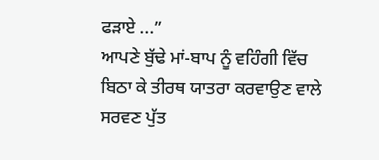ਫੜਾਏ ...”
ਆਪਣੇ ਬੁੱਢੇ ਮਾਂ-ਬਾਪ ਨੂੰ ਵਹਿੰਗੀ ਵਿੱਚ ਬਿਠਾ ਕੇ ਤੀਰਥ ਯਾਤਰਾ ਕਰਵਾਉਣ ਵਾਲੇ ਸਰਵਣ ਪੁੱਤ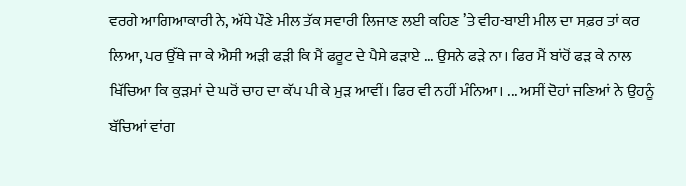ਵਰਗੇ ਆਗਿਆਕਾਰੀ ਨੇ, ਅੱਧੇ ਪੌਣੇ ਮੀਲ ਤੱਕ ਸਵਾਰੀ ਲਿਜਾਣ ਲਈ ਕਹਿਣ ’ਤੇ ਵੀਹ-ਬਾਈ ਮੀਲ ਦਾ ਸਫ਼ਰ ਤਾਂ ਕਰ ਲਿਆ, ਪਰ ਉੱਥੇ ਜਾ ਕੇ ਐਸੀ ਅੜੀ ਫੜੀ ਕਿ ਮੈਂ ਫਰੂਟ ਦੇ ਪੈਸੇ ਫੜਾਏ ... ਉਸਨੇ ਫੜੇ ਨਾ। ਫਿਰ ਮੈਂ ਬਾਂਹੋਂ ਫੜ ਕੇ ਨਾਲ ਖਿੱਚਿਆ ਕਿ ਕੁੜਮਾਂ ਦੇ ਘਰੋਂ ਚਾਹ ਦਾ ਕੱਪ ਪੀ ਕੇ ਮੁੜ ਆਵੀਂ। ਫਿਰ ਵੀ ਨਹੀਂ ਮੰਨਿਆ। ... ਅਸੀਂ ਦੋਹਾਂ ਜਣਿਆਂ ਨੇ ਉਹਨੂੰ ਬੱਚਿਆਂ ਵਾਂਗ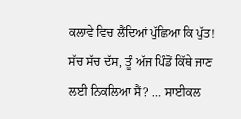ਕਲਾਵੇ ਵਿਚ ਲੈਂਦਿਆਂ ਪੁੱਛਿਆ ਕਿ ਪੁੱਤ! ਸੱਚ ਸੱਚ ਦੱਸ, ਤੂੰ ਅੱਜ ਪਿੰਡੋਂ ਕਿੱਥੇ ਜਾਣ ਲਈ ਨਿਕਲਿਆ ਸੈਂ? … ਸਾਈਕਲ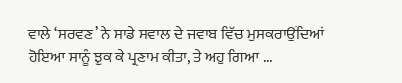ਵਾਲੇ ‘ਸਰਵਣ’ ਨੇ ਸਾਡੇ ਸਵਾਲ ਦੇ ਜਵਾਬ ਵਿੱਚ ਮੁਸਕਰਾਉਂਦਿਆਂ ਹੋਇਆ ਸਾਨੂੰ ਝੁਕ ਕੇ ਪ੍ਰਣਾਮ ਕੀਤਾ, ਤੇ ਅਹੁ ਗਿਆ ...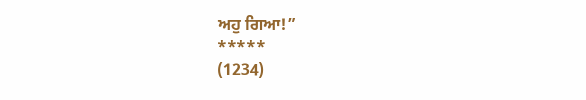ਅਹੁ ਗਿਆ!”
*****
(1234)